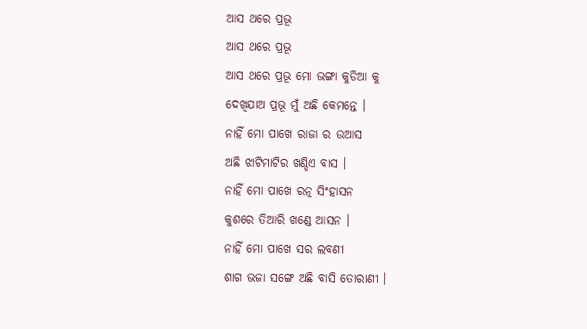ଆସ ଥରେ ପ୍ରଭୂ
ଆସ ଥରେ ପ୍ରଭୂ
ଆସ ଥରେ ପ୍ରଭୂ ମୋ ଭଙ୍ଗା କୁଡିଆ କୁ
ଦେଖିଯାଅ ପ୍ରଭୂ ମୁଁ ଅଛି କେମନ୍ତେ ।
ନାହିଁ ମୋ ପାଖେ ରାଜା ର ଉଆସ
ଅଛି ଝାଟିମାଟିର ଖଣ୍ଡିଏ ବାସ ।
ନାହିଁ ମୋ ପାଖେ ରତ୍ନ ସିଂହାସନ
କୁଶରେ ତିଆରି ଖଣ୍ଡେ ଆସନ ।
ନାହିଁ ମୋ ପାଖେ ସର ଲବଣୀ
ଶାଗ ଭଜା ସଙ୍ଗେ ଅଛି ବାସି ତୋରାଣୀ ।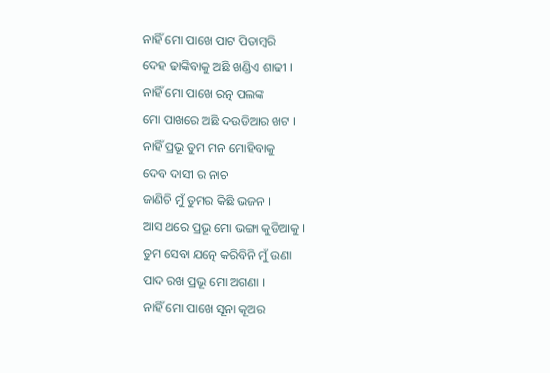ନାହିଁ ମୋ ପାଖେ ପାଟ ପିତାମ୍ବରି
ଦେହ ଢାଙ୍କିବାକୁ ଅଛି ଖଣ୍ଡିଏ ଶାଢୀ ।
ନାହିଁ ମୋ ପାଖେ ରତ୍ନ ପଲଙ୍କ
ମୋ ପାଖରେ ଅଛି ଦଉଡିଆର ଖଟ ।
ନାହିଁ ପ୍ରଭୂ ତୁମ ମନ ମୋହିବାକୁ
ଦେବ ଦାସୀ ର ନାଚ
ଜାଣିଚି ମୁଁ ତୁମର କିଛି ଭଜନ ।
ଆସ ଥରେ ପ୍ରଭୂ ମୋ ଭଙ୍ଗା କୁଡିଆକୁ ।
ତୁମ ସେବା ଯତ୍ନେ କରିବିନି ମୁଁ ଉଣା
ପାଦ ରଖ ପ୍ରଭୂ ମୋ ଅଗଣା ।
ନାହିଁ ମୋ ପାଖେ ସୂନା କୂଅର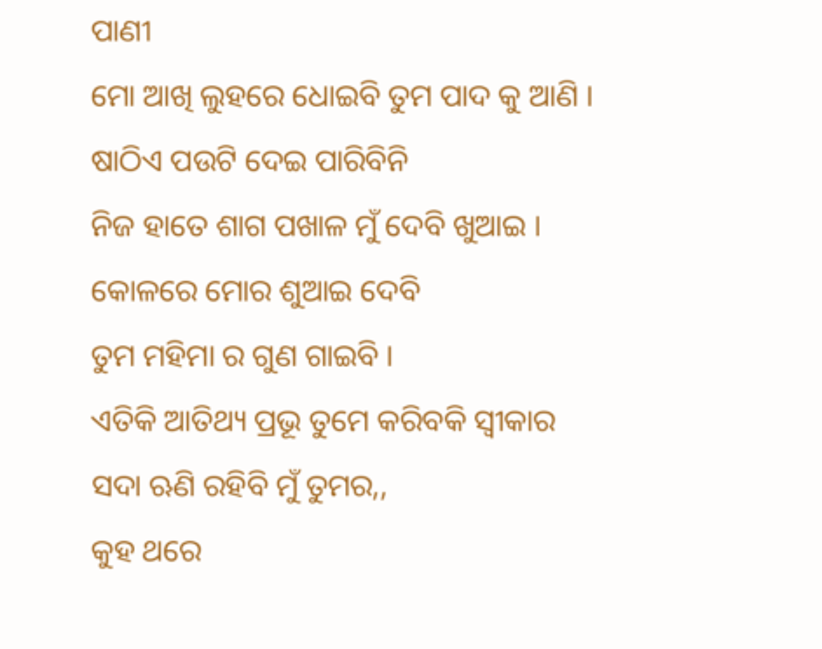ପାଣୀ
ମୋ ଆଖି ଲୁହରେ ଧୋଇବି ତୁମ ପାଦ କୁ ଆଣି ।
ଷାଠିଏ ପଉଟି ଦେଇ ପାରିବିନି
ନିଜ ହାତେ ଶାଗ ପଖାଳ ମୁଁ ଦେବି ଖୁଆଇ ।
କୋଳରେ ମୋର ଶୁଆଇ ଦେବି
ତୁମ ମହିମା ର ଗୁଣ ଗାଇବି ।
ଏତିକି ଆତିଥ୍ୟ ପ୍ରଭୂ ତୁମେ କରିବକି ସ୍ବୀକାର
ସଦା ଋଣି ରହିବି ମୁଁ ତୁମର,,
କୁହ ଥରେ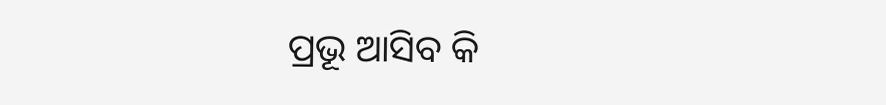ପ୍ରଭୂ ଆସିବ କି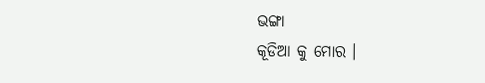ଭଙ୍ଗା
କୂଡିଆ କୁ ମୋର ।